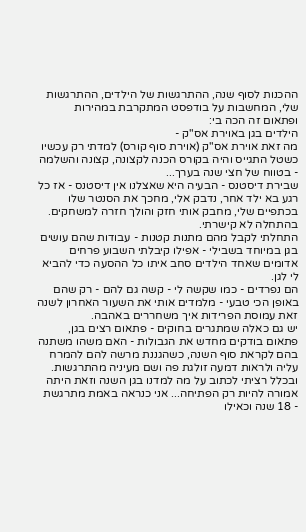ההכנות לסוף שנה, ההתרגשות של הילדים, ההתרגשות שלי, המחשבות על בודפסט המתקרבת במהירות ופתאום זה הכה בי:
הילדים בגן באוירת אס"ק -
מה זאת אוירת אס"ק (אוירת סוף קורס) למדתי רק עכשיו כשטל התגייס והיה בקורס הכנה לקצונה, קצונה והשלמה - בטווח של חצי שנה בערך...
שבירת דיסטנס - הבעיה היא שאצלנו אין דיסטנס - אז כל רגע בא ילד אחר, נדבק אלי, מחכך את הסנטר שלו בכתפיים שלי, מחבק אותי חזק והולך חזרה למשחקים. בהתחלה לא קישרתי.
התחלתי לקבל מהם מתנות קטנות - עבודות שהם עושים בגן במיוחד בשבילי - אפילו קיבלתי השבוע פרחים אדומים שאחד הילדים סחב איתו כל ההסעה כדי להביא לי לגן.
הם נפרדים - כמו שקשה לי - קשה גם להם - רק שהם באופן הכי טבעי - מלמדים אותי את השעור האחרון לשנה זאת עמוסת הפרידות איך משחררים באהבה.
יש גם כאלה שמתגרים בחוקים - פתאום רצים בגן, פתאום בודקים מחדש את הגבולות - האם משהו משתנה בהם לקראת סוף השנה, כשהגננת מרשה להם להמרח עליה ולראות דמעה זולגת פה ושם מעיניה מהתרגשות.
ובכלל רציתי לכתוב על מה למדנו בגן השנה וזאת היתה אמורה להיות רק הפתיחה... אני כנראה באמת מתרגשת - 18 שנה וכאילו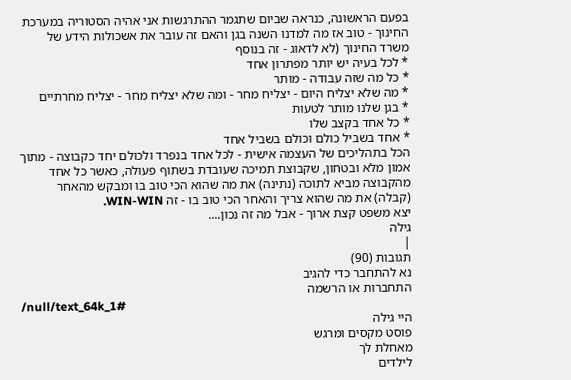בפעם הראשונה, כנראה שביום שתגמר ההתרגשות אני אהיה הסטוריה במערכת החינוך - טוב אז מה למדנו השנה בגן והאם זה עובר את אשכולות הידע של משרד החינוך (לא לדאוג - זה בנוסף
* לכל בעיה יש יותר מפתרון אחד
* כל מה שזה עבודה - מותר
* מה שלא יצליח היום - יצליח מחר - ומה שלא יצליח מחר - יצליח מחרתיים
* בגן שלנו מותר לטעות
* כל אחד בקצב שלו
* אחד בשביל כולם וכולם בשביל אחד
הכל בתהליכים של העצמה אישית - לכל אחד בנפרד ולכולם יחד כקבוצה - מתוך אמון מלא ובטחון, שקבוצת תמיכה שעובדת בשתוף פעולה, כאשר כל אחד מהקבוצה מביא לתוכה (נתינה) את מה שהוא הכי טוב בו ומבקש מהאחר (קבלה) את מה שהוא צריך והאחר הכי טוב בו - זה WIN-WIN.
יצא משפט קצת ארוך - אבל מה זה נכון....
גילה
|
תגובות (90)
נא להתחבר כדי להגיב
התחברות או הרשמה
/null/text_64k_1#
היי גילה
פוסט מקסים ומרגש
מאחלת לך
לילדים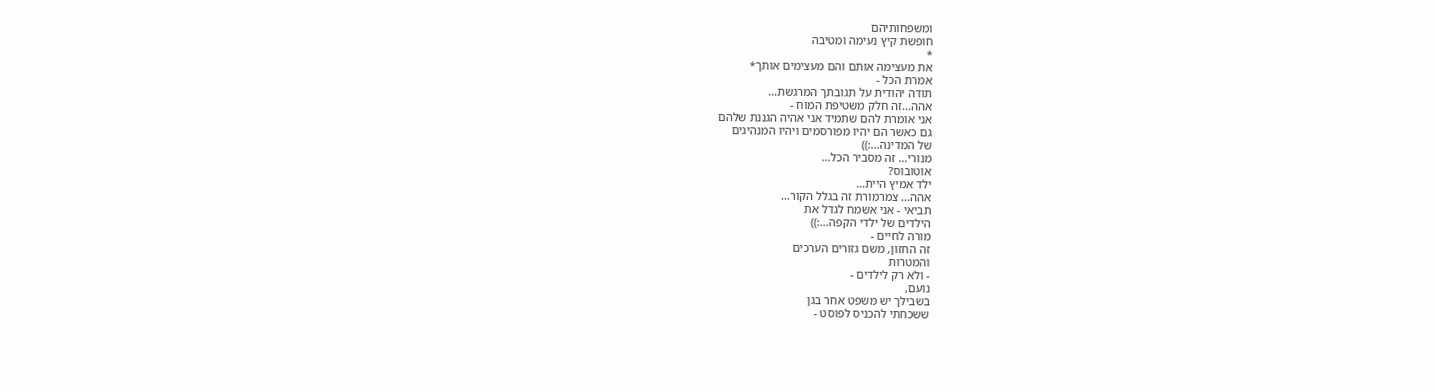ומשפחותיהם
חופשת קיץ נעימה ומטיבה
*
את מעצימה אותם והם מעצימים אותך*
אמרת הכל -
תודה יהודית על תגובתך המרגשת...
אהה...זה חלק משטיפת המוח -
אני אומרת להם שתמיד אני אהיה הגננת שלהם
גם כאשר הם יהיו מפורסמים ויהיו המנהיגים
של המדינה...:))
מנורי... זה מסביר הכל...
אוטובוס?
ילד אמיץ היית...
אהה... צמרמורת זה בגלל הקור...
תביאי - אני אשמח לגדל את
הילדים של ילדי הקפה...:))
מורה לחיים -
זה החזון, משם גזורים הערכים
והמטרות
- ולא רק לילדים -
נועם,
בשבילך יש משפט אחר בגן
ששכחתי להכניס לפוסט -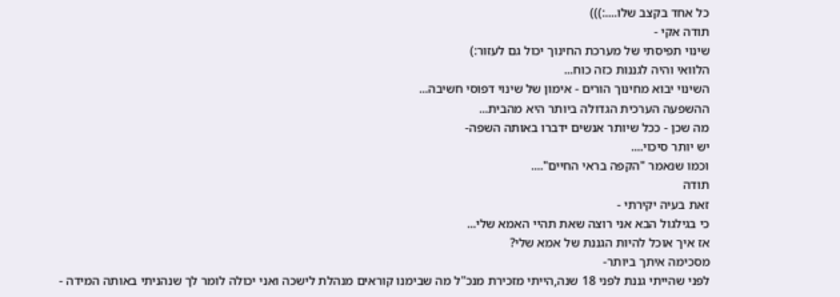כל אחד בקצב שלו....:)))
תודה אקי -
שינוי תפיסתי של מערכת החינוך יכול גם לעזור:)
הלוואי והיה לגננות כזה כוח...
השינוי יבוא מחינוך הורים - אימון של שינוי דפוסי חשיבה...
ההשפעה הערכית הגדולה ביותר היא מהבית...
מה שכן - ככל שיותר אנשים ידברו באותה השפה-
יש יותר סיכוי....
וכמו שנאמר "הקפה בראי החיים"....
תודה
זאת בעיה יקירתי -
כי בגילגול הבא אני רוצה שאת תהיי האמא שלי...
אז איך אוכל להיות הגננת של אמא שלי?
מסכימה איתך ביותר-
לפני שהייתי גננת לפני 18 שנה,הייתי מזכירת מנכ"ל מה שבימנו קוראים מנהלת לישכה ואני יכולה לומר לך שנהניתי באותה המידה -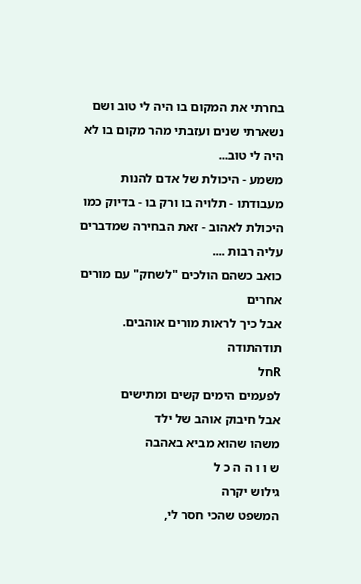בחרתי את המקום בו היה לי טוב ושם נשארתי שנים ועזבתי מהר מקום בו לא היה לי טוב...
משמע - היכולת של אדם להנות מעבודתו - תלויה בו ורק בו - בדיוק כמו היכולת לאהוב - זאת הבחירה שמדברים עליה רבות ....
כואב כשהם הולכים "לשחק" עם מורים אחרים
אבל כיך לראות מורים אוהבים.
תודהתודה
Rחל
לפעמים הימים קשים ומתישים
אבל חיבוק אוהב של ילד
משהו שהוא מביא באהבה
ש ו ו ה ה כ ל
גילוש יקרה
המשפט שהכי חסר לי,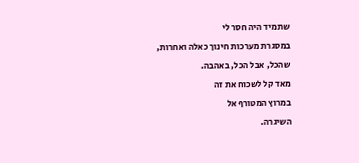שתמיד היה חסר לי
במסגרת מערכות חינוך כאלה ואחרות,
שהכל, אבל הכל, באהבה.
מאד קל לשכוח את זה
במרוץ המטורף אל
השיגרה.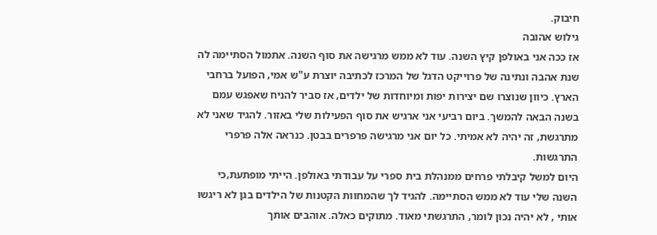חיבוק.
גילוש אהובה
אז ככה אני באולפן קיץ השנה. עוד לא ממש מרגישה את סוף השנה. אתמול הסתיימה לה שנת אהבה ונתינה של פרוייקט הדגל של המרכז לכתיבה יוצרת ע"ש אמי, הפועל ברחבי הארץ. כיוון שנוצרו שם יצירות יפות ומיוחדות של ילדים, אז סביר להניח שאפגש עמם בשנה הבאה להמשך. ביום רביעי אני ארגיש את סוף הפעילות שלי באזור. להגיד שאני לא מתרגשת, זה יהיה לא אמיתי. כל יום אני מרגישה פרפרים בבטן. כנראה אלה פרפרי התרגשות.
היום למשל קיבלתי פרחים ממנהלת בית ספרי על עבודתי באולפן. הייתי מופתעת,כי השנה שלי עוד לא ממש הסתיימה. להגיד לך שהמחוות הקטנות של הילדים בגן לא ריגשו אותי , לא יהיה נכון לומר, התרגשתי מאוד. מתוקים כאלה. אוהבים אותך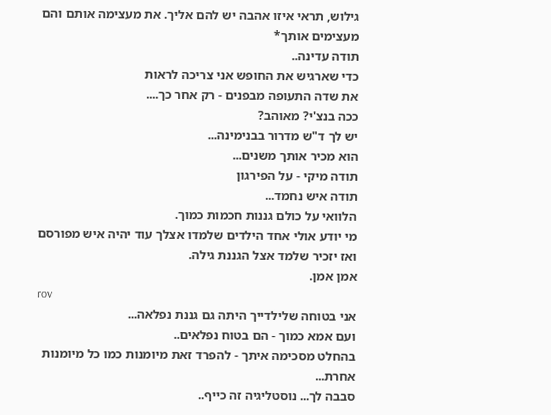גילוש, תראי איזו אהבה יש להם אליך. את מעצימה אותם והם מעצימים אותך*
תודה עדינה..
כדי שארגיש את החופש אני צריכה לראות
את שדה התעופה מבפנים - רק אחר כך....
ככה בנצ'י? מאוהב?
יש לך ד"ש מדרור בבנימינה...
הוא מכיר אותך משנים...
תודה מיקי - על הפירגון
תודה איש נחמד...
הלוואי על כולם גננות חכמות כמוך.
מי יודע אולי אחד הילדים שלמדו אצלך עוד יהיה איש מפורסם
ואז יזכיר שלמד אצל הגננת גילה.
אמן אמן.
rov
אני בטוחה שלילדייך היתה גם גננת נפלאה...
ועם אמא כמוך - הם בטוח נפלאים..
בהחלט מסכימה איתך - להפרד זאת מיומנות כמו כל מיומנות אחרת...
סבבה לך... נוסטליגיה זה כייף..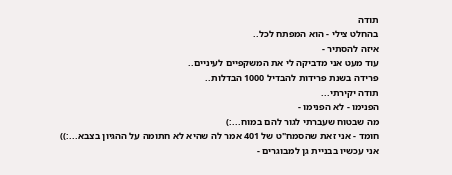תודה
בהחלט צילי - הוא המפתח לכל..
איזה להסתיר -
עוד מעט אני מדביקה לי את המשקפיים לעיניים..
פרידה בשנת פרידות להבדיל 1000 הבדלות..
תודה יקירתי...
הפנימו - לא הפנימו -
מה שבטוח שעברתי לגור להם במוח...:)
חומד - אני זאת שהסמח"ט של 401 אמר לה שהיא לא חתומה על ההגיון בצבא...:))
אני עכשיו בבניית גן למבוגרים -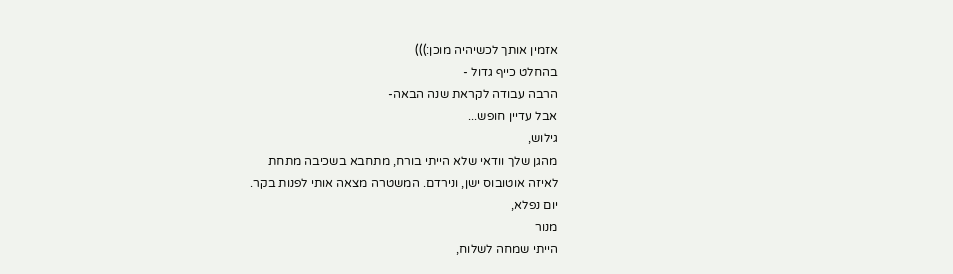אזמין אותך לכשיהיה מוכן:)))
בהחלט כייף גדול -
הרבה עבודה לקראת שנה הבאה-
אבל עדיין חופש...
גילוש,
מהגן שלך וודאי שלא הייתי בורח, מתחבא בשכיבה מתחת
לאיזה אוטובוס ישן, ונירדם. המשטרה מצאה אותי לפנות בקר.
יום נפלא,
מנור
הייתי שמחה לשלוח,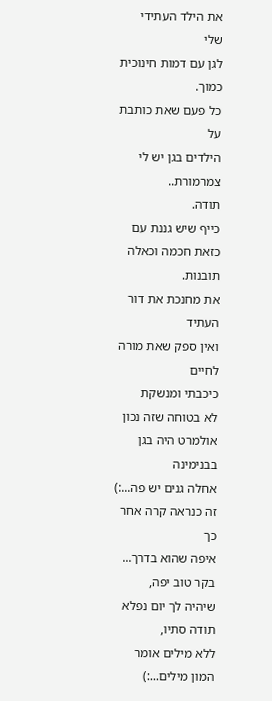את הילד העתידי שלי
לגן עם דמות חינוכית כמוך.
כל פעם שאת כותבת על
הילדים בגן יש לי צמרמורת..
תודה.
כייף שיש גננת עם כזאת חכמה וכאלה תובנות.
את מחנכת את דור העתיד
ואין ספק שאת מורה לחיים
כיכבתי ומנשקת
לא בטוחה שזה נכון
אולמרט היה בגן בבנימינה
אחלה גנים יש פה...:)
זה כנראה קרה אחר כך
איפה שהוא בדרך...
בקר טוב יפה,
שיהיה לך יום נפלא
תודה סתיו,
ללא מילים אומר המון מילים...:)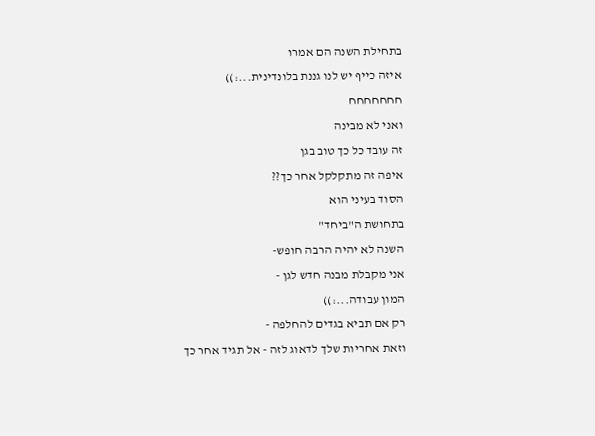בתחילת השנה הם אמרו
איזה כייף יש לנו גננת בלונדינית...:))
חחחחחחח
ואני לא מבינה
זה עובד כל כך טוב בגן
איפה זה מתקלקל אחר כך??
הסוד בעיני הוא
בתחושת ה"ביחד"
השנה לא יהיה הרבה חופש-
אני מקבלת מבנה חדש לגן -
המון עבודה...:))
רק אם תביא בגדים להחלפה -
וזאת אחריות שלך לדאוג לזה - אל תגיד אחר כך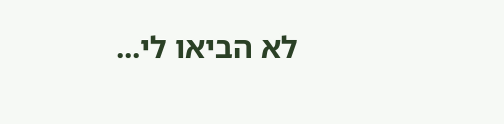לא הביאו לי...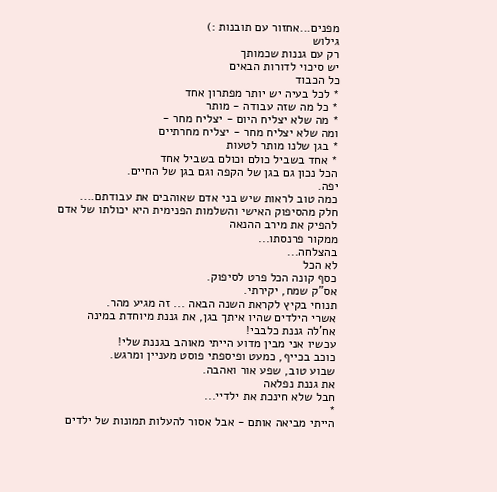מפנים...אחזור עם תובנות :)
גילוש
רק עם גננות שכמותך
יש סיכוי לדורות הבאים
כל הכבוד
* לכל בעיה יש יותר מפתרון אחד
* כל מה שזה עבודה - מותר
* מה שלא יצליח היום - יצליח מחר -
ומה שלא יצליח מחר - יצליח מחרתיים
* בגן שלנו מותר לטעות
* אחד בשביל כולם וכולם בשביל אחד
הכל נכון גם בגן של הקפה וגם בגן של החיים.
יפה.
כמה טוב לראות שיש בני אדם שאוהבים את עבודתם....
חלק מהסיפוק האישי והשלמות הפנימית היא יכולתו של אדם להפיק את מירב ההנאה
ממקור פרנסתו...
בהצלחה...
לא הכל
כסף קונה הכל פרט לסיפוק.
אס"ק שמח, יקירתי.
תנוחי בקיץ לקראת השנה הבאה ... זה מגיע מהר.
אשרי הילדים שהיו איתך בגן, את גננת מיוחדת במינה
אח'לה גננת כלבבי!
עכשיו אני מבין מדוע הייתי מאוהב בגננת שלי!
כוכב בכייף, כמעט ופיספתי פוסט מעניין ומרגש.
שבוע טוב, שפע אור ואהבה.
את גננת נפלאה
חבל שלא חינכת את ילדיי...
*
הייתי מביאה אותם - אבל אסור להעלות תמונות של ילדים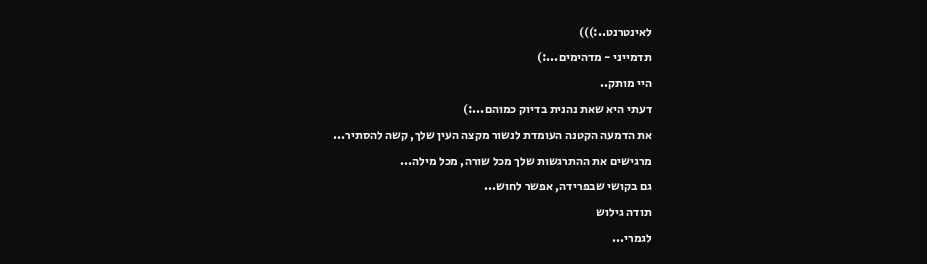לאינטרנט..:)))
תדמייני - מדהימים...:)
היי מותק..
דעתי היא שאת נהנית בדיוק כמוהם...:)
את הדמעה הקטנה העומדת לנשור מקצה העין שלך, קשה להסתיר...
מרגישים את ההתרגשות שלך מכל שורה, מכל מילה...
גם בקושי שבפרידה, אפשר לחוש...
תודה גילוש
לגמרי...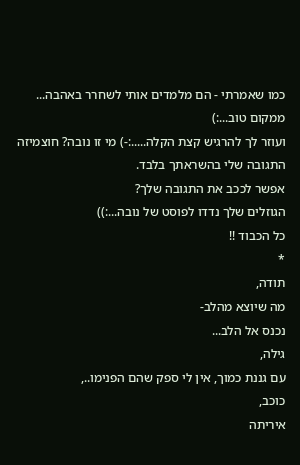כמו שאמרתי - הם מלמדים אותי לשחרר באהבה...
ממקום טוב...:)
ועוזר לך להרגיש קצת הקלה.....:-) מי זו נובה? חוצמיזה התגובה שלי בהשראתך בלבד.
אפשר לככב את התגובה שלך?
הגוזלים שלך נדדו לפוסט של נובה...:))
כל הכבוד !!
*
תודה,
מה שיוצא מהלב-
נכנס אל הלב...
גילה,
עם גננת כמוך, אין לי ספק שהם הפנימו..,
כוכב,
איריתה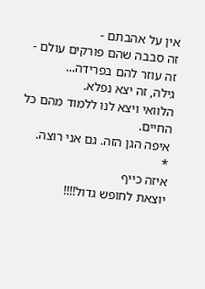אין על אהבתם -
זה סבבה שהם פורקים עולם - זה עוזר להם בפרידה...
גילה, זה יצא נפלא.
הלוואי ויצא לנו ללמוד מהם כל החיים.
איפה הגן הזה. גם אני רוצה.
*
איזה כייף
יוצאת לחופש גדול!!!!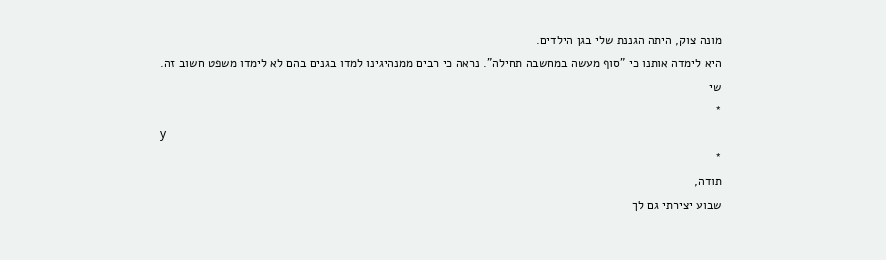מונה צוק, היתה הגננת שלי בגן הילדים.
היא לימדה אותנו כי "סוף מעשה במחשבה תחילה". נראה כי רבים ממנהיגינו למדו בגנים בהם לא לימדו משפט חשוב זה.
שי
*
y
*
תודה,
שבוע יצירתי גם לך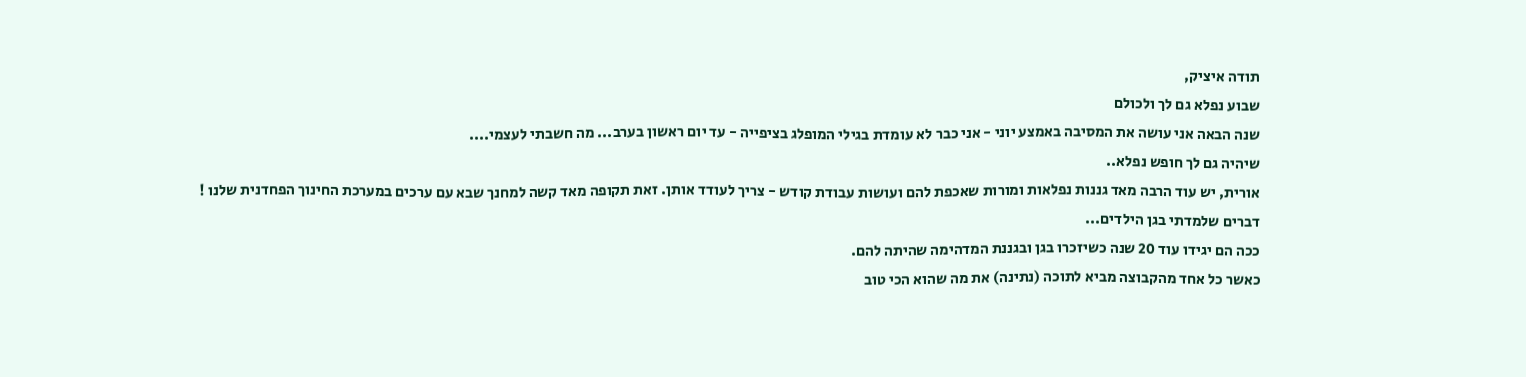תודה איציק,
שבוע נפלא גם לך ולכולם
שנה הבאה אני עושה את המסיבה באמצע יוני - אני כבר לא עומדת בגילי המופלג בציפייה - עד יום ראשון בערב... מה חשבתי לעצמי....
שיהיה גם לך חופש נפלא..
אורית, יש עוד הרבה מאד גננות נפלאות ומורות שאכפת להם ועושות עבודת קודש - צריך לעודד אותן. זאת תקופה מאד קשה למחנך שבא עם ערכים במערכת החינוך הפחדנית שלנו !
דברים שלמדתי בגן הילדים...
ככה הם יגידו עוד 20 שנה כשיזכרו בגן ובגננת המדהימה שהיתה להם.
כאשר כל אחד מהקבוצה מביא לתוכה (נתינה) את מה שהוא הכי טוב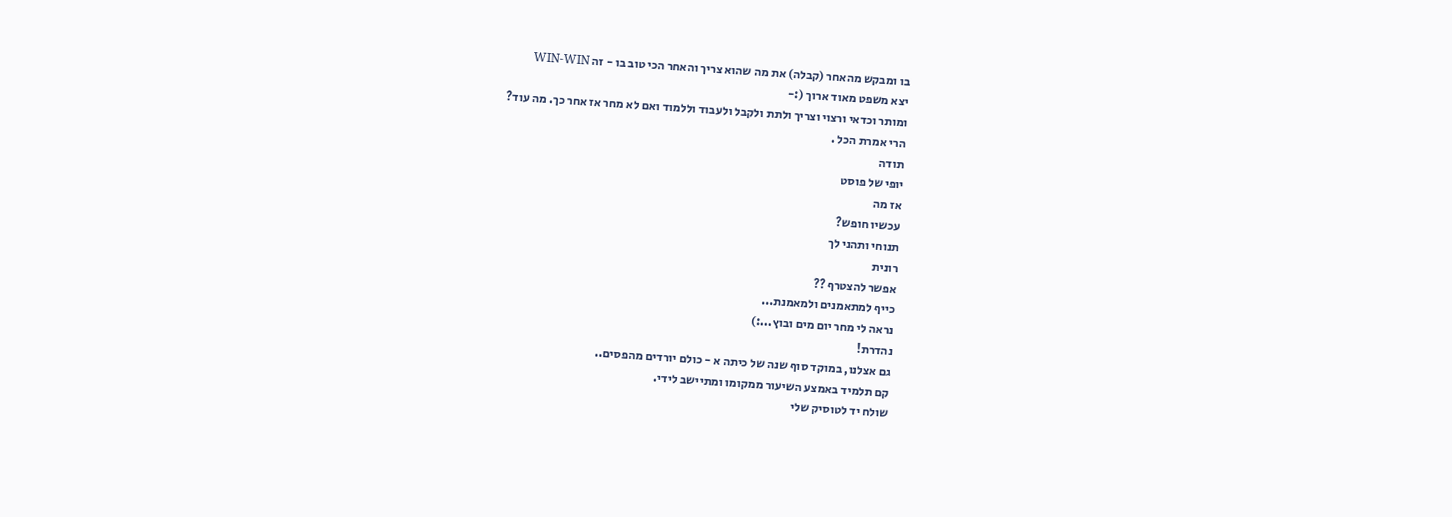בו ומבקש מהאחר (קבלה) את מה שהוא צריך והאחר הכי טוב בו - זה WIN-WIN
יצא משפט מאוד ארוך (:-
ומותר וכדאי ורצוי וצריך ולתת ולקבל ולעבוד וללמוד ואם לא מחר אז אחר כך. מה עוד?
הרי אמרת הכל .
תודה
יופי של פוסט
אז מה
עכשיו חופש?
תנוחי ותהני לך
רונית
אפשר להצטרף ??
כייף למתאמנים ולמאמנת...
נראה לי מחר יום מים ובוץ...:)
נהדרת!
גם אצלנו, במוקד סוף שנה של כיתה א - כולם יורדים מהפסים..
קם תלמיד באמצע השיעור ממקומו ומתיישב לידי.
שולח יד לטוסיק שלי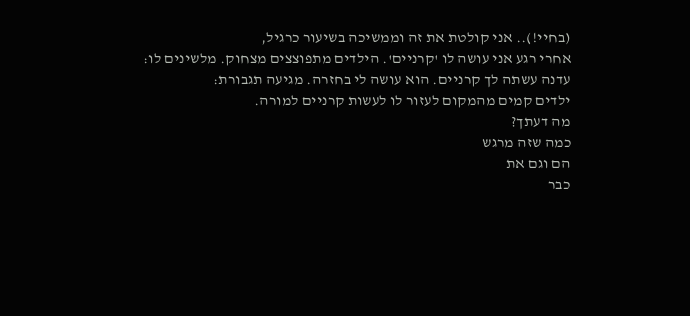(בחיי!).. אני קולטת את זה וממשיכה בשיעור כרגיל,
אחרי רגע אני עושה לו 'קרניים'. הילדים מתפוצצים מצחוק. מלשינים לו:
עדנה עשתה לך קרניים. הוא עושה לי בחזרה. מגיעה תגבורת:
ילדים קמים מהמקום לעזור לו לעשות קרניים למורה.
מה דעתך?
כמה שזה מרגש
הם וגם את
כבר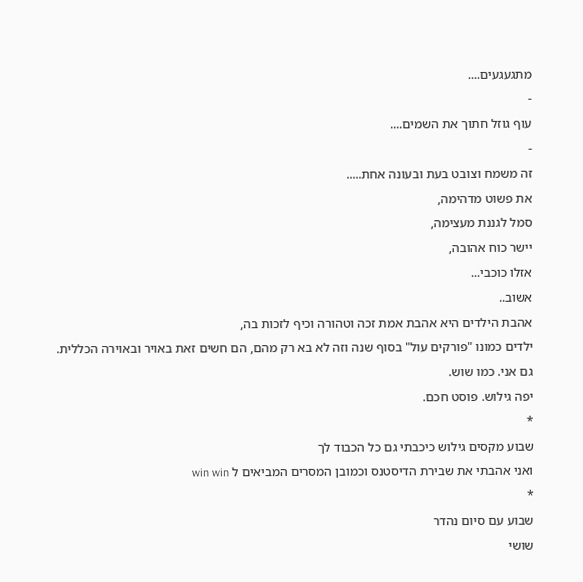מתגעגעים....
-
עוף גוזל חתוך את השמים....
-
זה משמח וצובט בעת ובעונה אחת.....
את פשוט מדהימה,
סמל לגננת מעצימה,
יישר כוח אהובה,
אזלו כוכבי...
אשוב..
אהבת הילדים היא אהבת אמת זכה וטהורה וכיף לזכות בה,
ילדים כמונו "פורקים עול" בסוף שנה וזה לא בא רק מהם, הם חשים זאת באויר ובאוירה הכללית.
גם אני. כמו שוש.
יפה גילוש. פוסט חכם.
*
שבוע מקסים גילוש כיכבתי גם כל הכבוד לך
ואני אהבתי את שבירת הדיסטנס וכמובן המסרים המביאים ל win win
*
שבוע עם סיום נהדר
שושי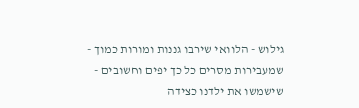גילוש - הלוואי שירבו גננות ומורות כמוך - שמעבירות מסרים כל כך יפים וחשובים - שישמשו את ילדנו כצידה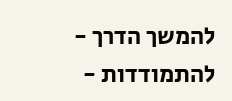להמשך הדרך - להתמודדות -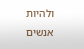ולהיות אנשים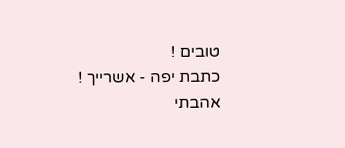טובים !
כתבת יפה - אשרייך !
אהבתי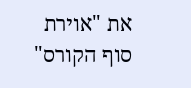את "אוירת סוף הקורס"